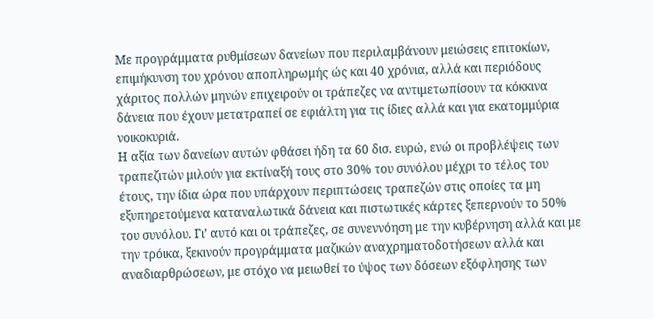Με προγράμματα ρυθμίσεων δανείων που περιλαμβάνουν μειώσεις επιτοκίων, επιμήκυνση του χρόνου αποπληρωμής ώς και 40 χρόνια, αλλά και περιόδους χάριτος πολλών μηνών επιχειρούν οι τράπεζες να αντιμετωπίσουν τα κόκκινα δάνεια που έχουν μετατραπεί σε εφιάλτη για τις ίδιες αλλά και για εκατομμύρια νοικοκυριά.
Η αξία των δανείων αυτών φθάσει ήδη τα 60 δισ. ευρώ, ενώ οι προβλέψεις των τραπεζιτών μιλούν για εκτίναξή τους στο 30% του συνόλου μέχρι το τέλος του έτους, την ίδια ώρα που υπάρχουν περιπτώσεις τραπεζών στις οποίες τα μη εξυπηρετούμενα καταναλωτικά δάνεια και πιστωτικές κάρτες ξεπερνούν το 50% του συνόλου. Γι’ αυτό και οι τράπεζες, σε συνεννόηση με την κυβέρνηση αλλά και με την τρόικα, ξεκινούν προγράμματα μαζικών αναχρηματοδοτήσεων αλλά και αναδιαρθρώσεων, με στόχο να μειωθεί το ύψος των δόσεων εξόφλησης των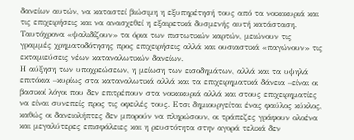δανείων αυτών, να καταστεί βιώσιμη η εξυπηρέτησή τους από τα νοικοκυριά και τις επιχειρήσεις και να ανασχεθεί η εξαιρετικά δυσμενής αυτή κατάσταση. Ταυτόχρονα «ψαλιδίζουν» τα όρια των πιστωτικών καρτών, μειώνουν τις γραμμές χρηματοδότησης προς επιχειρήσεις αλλά και ουσιαστικά «παγώνουν» τις εκταμιεύσεις νέων καταναλωτικών δανείων.
Η αύξηση των υποχρεώσεων, η μείωση των εισοδημάτων, αλλά και τα υψηλά επιτόκια –κυρίως στα καταναλωτικά αλλά και τα επιχειρηματικά δάνεια –είναι οι βασικοί λόγοι που δεν επιτρέπουν στα νοικοκυριά αλλά και στους επιχειρηματίες να είναι συνεπείς προς τις οφειλές τους. Ετσι δημιουργείται ένας φαύλος κύκλος, καθώς οι δανειολήπτες δεν μπορούν να πληρώσουν, οι τράπεζες γράφουν ολοένα και μεγαλύτερες επισφάλειες και η ρευστότητα στην αγορά τελικά δεν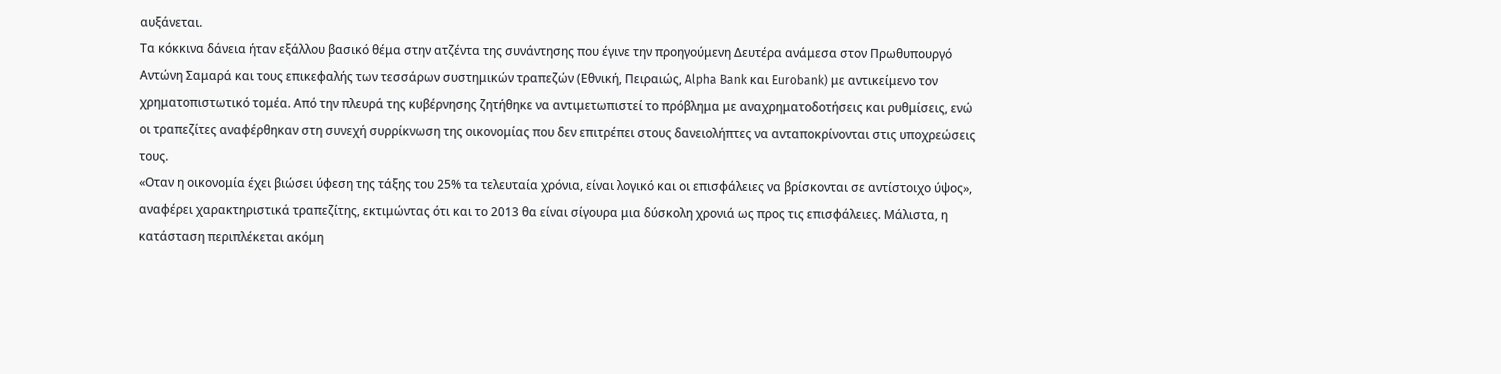αυξάνεται.
Τα κόκκινα δάνεια ήταν εξάλλου βασικό θέμα στην ατζέντα της συνάντησης που έγινε την προηγούμενη Δευτέρα ανάμεσα στον Πρωθυπουργό Αντώνη Σαμαρά και τους επικεφαλής των τεσσάρων συστημικών τραπεζών (Εθνική, Πειραιώς, Alpha Bank και Eurobank) με αντικείμενο τον χρηματοπιστωτικό τομέα. Από την πλευρά της κυβέρνησης ζητήθηκε να αντιμετωπιστεί το πρόβλημα με αναχρηματοδοτήσεις και ρυθμίσεις, ενώ οι τραπεζίτες αναφέρθηκαν στη συνεχή συρρίκνωση της οικονομίας που δεν επιτρέπει στους δανειολήπτες να ανταποκρίνονται στις υποχρεώσεις τους.
«Οταν η οικονομία έχει βιώσει ύφεση της τάξης του 25% τα τελευταία χρόνια, είναι λογικό και οι επισφάλειες να βρίσκονται σε αντίστοιχο ύψος», αναφέρει χαρακτηριστικά τραπεζίτης, εκτιμώντας ότι και το 2013 θα είναι σίγουρα μια δύσκολη χρονιά ως προς τις επισφάλειες. Μάλιστα, η κατάσταση περιπλέκεται ακόμη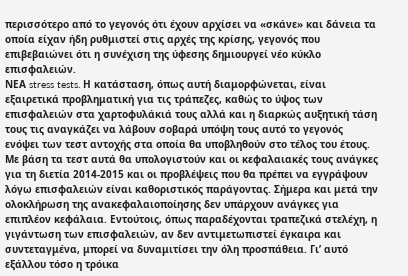περισσότερο από το γεγονός ότι έχουν αρχίσει να «σκάνε» και δάνεια τα οποία είχαν ήδη ρυθμιστεί στις αρχές της κρίσης, γεγονός που επιβεβαιώνει ότι η συνέχιση της ύφεσης δημιουργεί νέο κύκλο επισφαλειών.
ΝΕΑ stress tests. Η κατάσταση, όπως αυτή διαμορφώνεται, είναι εξαιρετικά προβληματική για τις τράπεζες, καθώς το ύψος των επισφαλειών στα χαρτοφυλάκιά τους αλλά και η διαρκώς αυξητική τάση τους τις αναγκάζει να λάβουν σοβαρά υπόψη τους αυτό το γεγονός ενόψει των τεστ αντοχής στα οποία θα υποβληθούν στο τέλος του έτους. Με βάση τα τεστ αυτά θα υπολογιστούν και οι κεφαλαιακές τους ανάγκες για τη διετία 2014-2015 και οι προβλέψεις που θα πρέπει να εγγράψουν λόγω επισφαλειών είναι καθοριστικός παράγοντας. Σήμερα και μετά την ολοκλήρωση της ανακεφαλαιοποίησης δεν υπάρχουν ανάγκες για επιπλέον κεφάλαια. Εντούτοις, όπως παραδέχονται τραπεζικά στελέχη, η γιγάντωση των επισφαλειών, αν δεν αντιμετωπιστεί έγκαιρα και συντεταγμένα, μπορεί να δυναμιτίσει την όλη προσπάθεια. Γι’ αυτό εξάλλου τόσο η τρόικα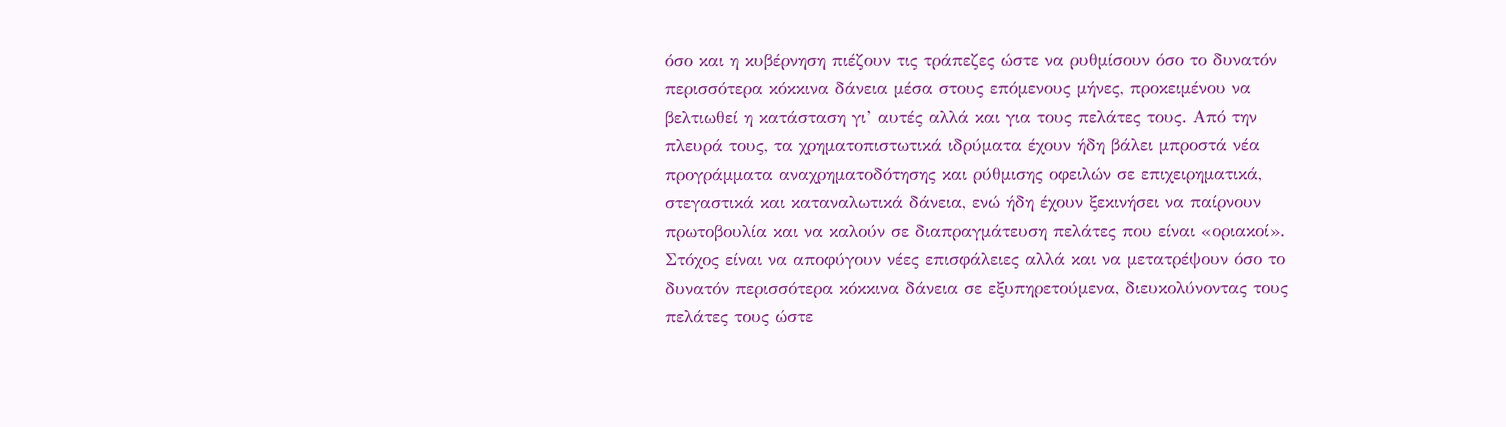όσο και η κυβέρνηση πιέζουν τις τράπεζες ώστε να ρυθμίσουν όσο το δυνατόν περισσότερα κόκκινα δάνεια μέσα στους επόμενους μήνες, προκειμένου να βελτιωθεί η κατάσταση γι’ αυτές αλλά και για τους πελάτες τους. Από την πλευρά τους, τα χρηματοπιστωτικά ιδρύματα έχουν ήδη βάλει μπροστά νέα προγράμματα αναχρηματοδότησης και ρύθμισης οφειλών σε επιχειρηματικά, στεγαστικά και καταναλωτικά δάνεια, ενώ ήδη έχουν ξεκινήσει να παίρνουν πρωτοβουλία και να καλούν σε διαπραγμάτευση πελάτες που είναι «οριακοί». Στόχος είναι να αποφύγουν νέες επισφάλειες αλλά και να μετατρέψουν όσο το δυνατόν περισσότερα κόκκινα δάνεια σε εξυπηρετούμενα, διευκολύνοντας τους πελάτες τους ώστε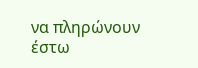να πληρώνουν έστω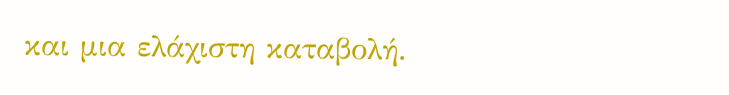και μια ελάχιστη καταβολή.